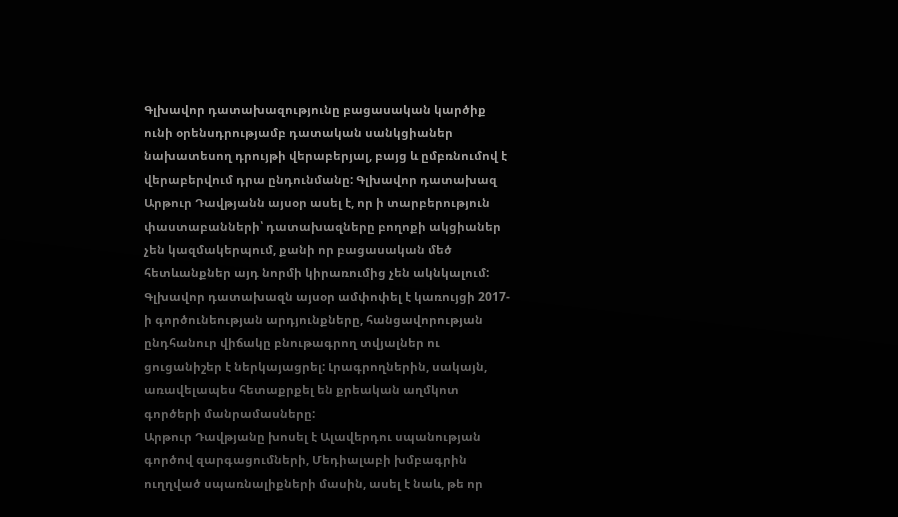Գլխավոր դատախազությունը բացասական կարծիք ունի օրենսդրությամբ դատական սանկցիաներ նախատեսող դրույթի վերաբերյալ, բայց և ըմբռնումով է վերաբերվում դրա ընդունմանը: Գլխավոր դատախազ Արթուր Դավթյանն այսօր ասել է, որ ի տարբերություն փաստաբանների՝ դատախազները բողոքի ակցիաներ չեն կազմակերպում, քանի որ բացասական մեծ հետևանքներ այդ նորմի կիրառումից չեն ակնկալում:
Գլխավոր դատախազն այսօր ամփոփել է կառույցի 2017-ի գործունեության արդյունքները, հանցավորության ընդհանուր վիճակը բնութագրող տվյալներ ու ցուցանիշեր է ներկայացրել: Լրագրողներին, սակայն, առավելապես հետաքրքել են քրեական աղմկոտ գործերի մանրամասները:
Արթուր Դավթյանը խոսել է Ալավերդու սպանության գործով զարգացումների, Մեդիալաբի խմբագրին ուղղված սպառնալիքների մասին, ասել է նաև, թե որ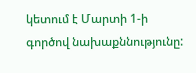կետում է Մարտի 1-ի գործով նախաքննությունը: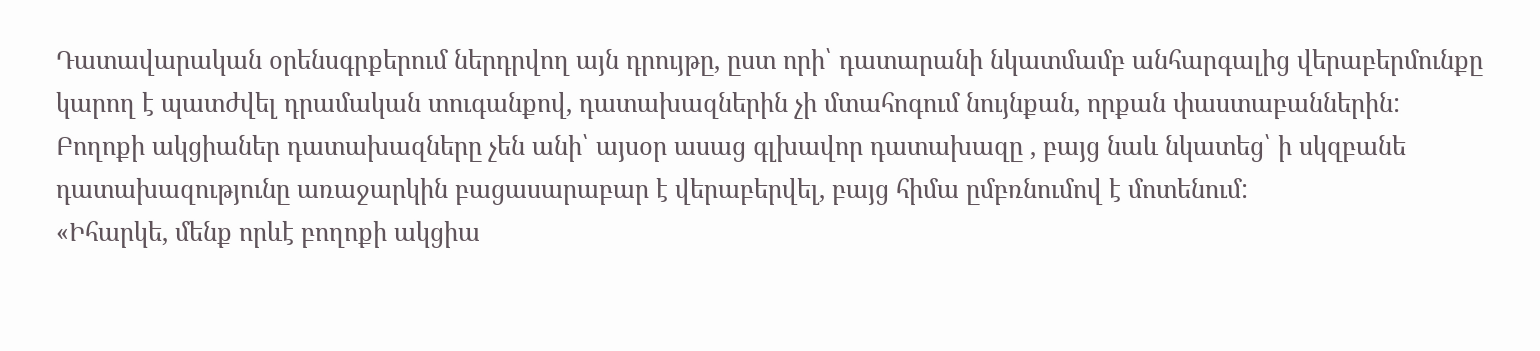Դատավարական օրենսգրքերում ներդրվող այն դրույթը, ըստ որի՝ դատարանի նկատմամբ անհարգալից վերաբերմունքը կարող է պատժվել դրամական տուգանքով, դատախազներին չի մտահոգում նույնքան, որքան փաստաբաններին: Բողոքի ակցիաներ դատախազները չեն անի՝ այսօր ասաց գլխավոր դատախազը , բայց նաև նկատեց՝ ի սկզբանե դատախազությունը առաջարկին բացասարաբար է վերաբերվել, բայց հիմա ըմբռնումով է մոտենում:
«Իհարկե, մենք որևէ բողոքի ակցիա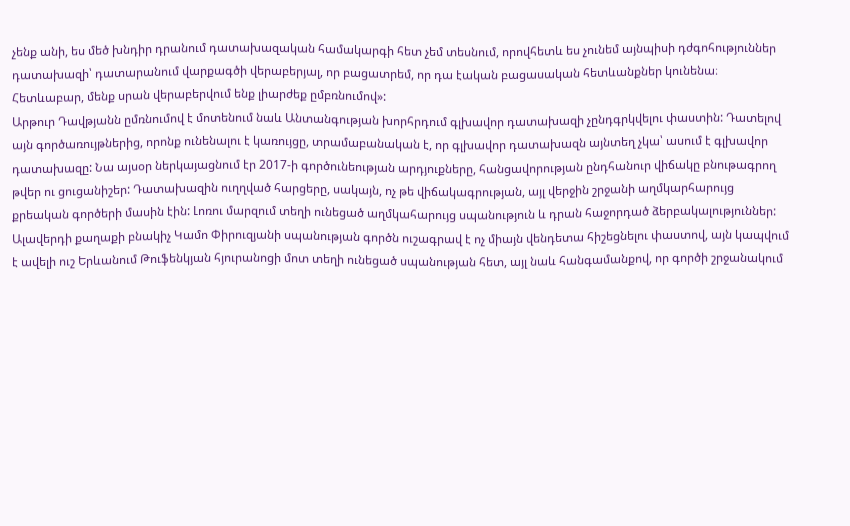չենք անի, ես մեծ խնդիր դրանում դատախազական համակարգի հետ չեմ տեսնում, որովհետև ես չունեմ այնպիսի դժգոհություններ դատախազի՝ դատարանում վարքագծի վերաբերյալ, որ բացատրեմ, որ դա էական բացասական հետևանքներ կունենա։ Հետևաբար, մենք սրան վերաբերվում ենք լիարժեք ըմբռնումով»:
Արթուր Դավթյանն ըմռնումով է մոտենում նաև Անտանգության խորհրդում գլխավոր դատախազի չընդգրկվելու փաստին: Դատելով այն գործառույթներից, որոնք ունենալու է կառույցը, տրամաբանական է, որ գլխավոր դատախազն այնտեղ չկա՝ ասում է գլխավոր դատախազը: Նա այսօր ներկայացնում էր 2017-ի գործունեության արդյուքները, հանցավորության ընդհանուր վիճակը բնութագրող թվեր ու ցուցանիշեր: Դատախազին ուղղված հարցերը, սակայն, ոչ թե վիճակագրության, այլ վերջին շրջանի աղմկարհարույց քրեական գործերի մասին էին: Լոռու մարզում տեղի ունեցած աղմկահարույց սպանություն և դրան հաջորդած ձերբակալություններ: Ալավերդի քաղաքի բնակիչ Կամո Փիրուզյանի սպանության գործն ուշագրավ է ոչ միայն վենդետա հիշեցնելու փաստով, այն կապվում է ավելի ուշ Երևանում Թուֆենկյան հյուրանոցի մոտ տեղի ունեցած սպանության հետ, այլ նաև հանգամանքով, որ գործի շրջանակում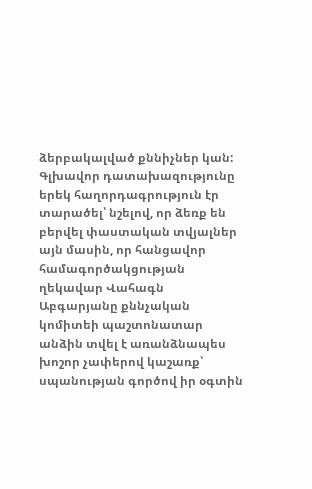ձերբակալված քննիչներ կան:
Գլխավոր դատախազությունը երեկ հաղորդագրություն էր տարածել՝ նշելով, որ ձեռք են բերվել փաստական տվյալներ այն մասին, որ հանցավոր համագործակցության ղեկավար Վահագն Աբգարյանը քննչական կոմիտեի պաշտոնատար անձին տվել է առանձնապես խոշոր չափերով կաշառք՝ սպանության գործով իր օգտին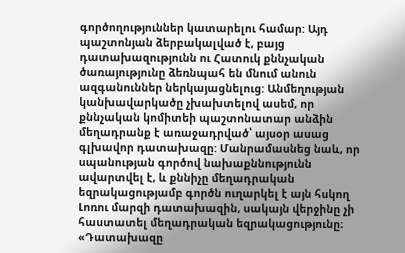գործողություններ կատարելու համար: Այդ պաշտոնյան ձերբակալված է, բայց դատախազությունն ու Հատուկ քննչական ծառայությունը ձեռնպահ են մնում անուն ազգանուններ ներկայացնելուց: Անմեղության կանխավարկածը չխախտելով ասեմ, որ քննչական կոմիտեի պաշտոնատար անձին մեղադրանք է առաջադրված՝ այսօր ասաց գլխավոր դատախազը: Մանրամասնեց նաև, որ սպանության գործով նախաքննությունն ավարտվել է, և քննիչը մեղադրական եզրակացությամբ գործն ուղարկել է այն հսկող Լոռու մարզի դատախազին, սակայն վերջինը չի հաստատել մեղադրական եզրակացությունը։
«Դատախազը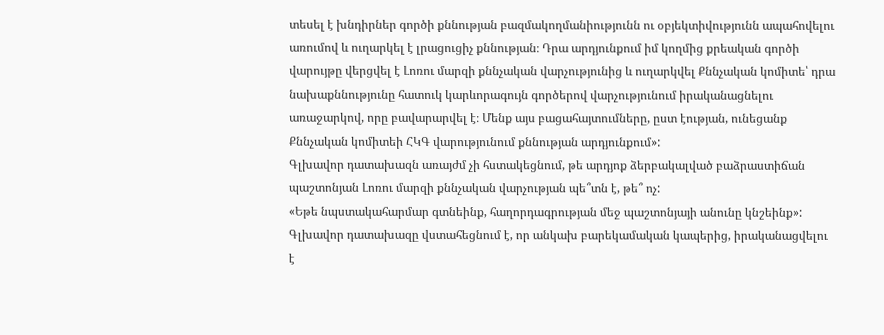տեսել է խնդիրներ գործի քննության բազմակողմանիությունն ու օբյեկտիվությունն ապահովելու առումով և ուղարկել է լրացուցիչ քննության։ Դրա արդյունքում իմ կողմից քրեական գործի վարույթը վերցվել է Լոռու մարզի քննչական վարչությունից և ուղարկվել Քննչական կոմիտե՝ դրա նախաքննությունը հատուկ կարևորագույն գործերով վարչությունում իրականացնելու առաջարկով, որը բավարարվել է։ Մենք այս բացահայտումները, ըստ էության, ունեցանք Քննչական կոմիտեի ՀԿԳ վարությունում քննության արդյունքում»:
Գլխավոր դատախազն առայժմ չի հստակեցնում, թե արդյոք ձերբակալված բաձրաստիճան պաշտոնյան Լոռու մարզի քննչական վարչության պե՞տն է, թե՞ ոչ:
«Եթե նպստակահարմար գտնեինք, հաղորդագրության մեջ պաշտոնյայի անունը կնշեինք»:
Գլխավոր դատախազը վստահեցնում է, որ անկախ բարեկամական կապերից, իրականացվելու է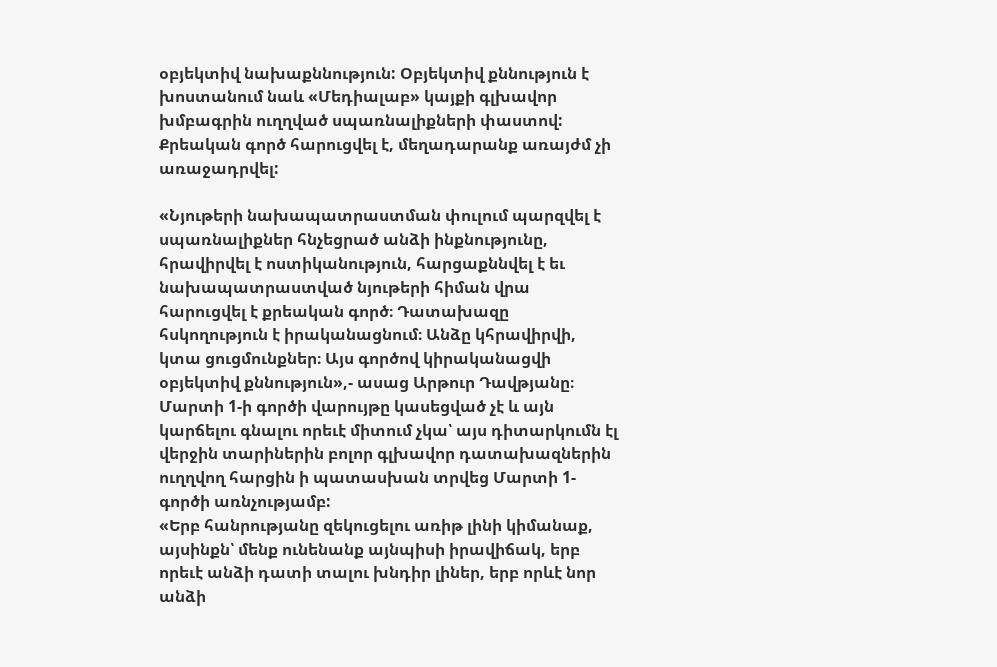օբյեկտիվ նախաքննություն: Օբյեկտիվ քննություն է խոստանում նաև «Մեդիալաբ» կայքի գլխավոր խմբագրին ուղղված սպառնալիքների փաստով: Քրեական գործ հարուցվել է, մեղադարանք առայժմ չի առաջադրվել:

«Նյութերի նախապատրաստման փուլում պարզվել է սպառնալիքներ հնչեցրած անձի ինքնությունը, հրավիրվել է ոստիկանություն, հարցաքննվել է եւ նախապատրաստված նյութերի հիման վրա հարուցվել է քրեական գործ։ Դատախազը հսկողություն է իրականացնում։ Անձը կհրավիրվի, կտա ցուցմունքներ։ Այս գործով կիրականացվի օբյեկտիվ քննություն»,- ասաց Արթուր Դավթյանը։
Մարտի 1-ի գործի վարույթը կասեցված չէ և այն կարճելու գնալու որեւէ միտում չկա՝ այս դիտարկումն էլ վերջին տարիներին բոլոր գլխավոր դատախազներին ուղղվող հարցին ի պատասխան տրվեց Մարտի 1- գործի առնչությամբ:
«Երբ հանրությանը զեկուցելու առիթ լինի կիմանաք, այսինքն՝ մենք ունենանք այնպիսի իրավիճակ, երբ որեւէ անձի դատի տալու խնդիր լիներ, երբ որևէ նոր անձի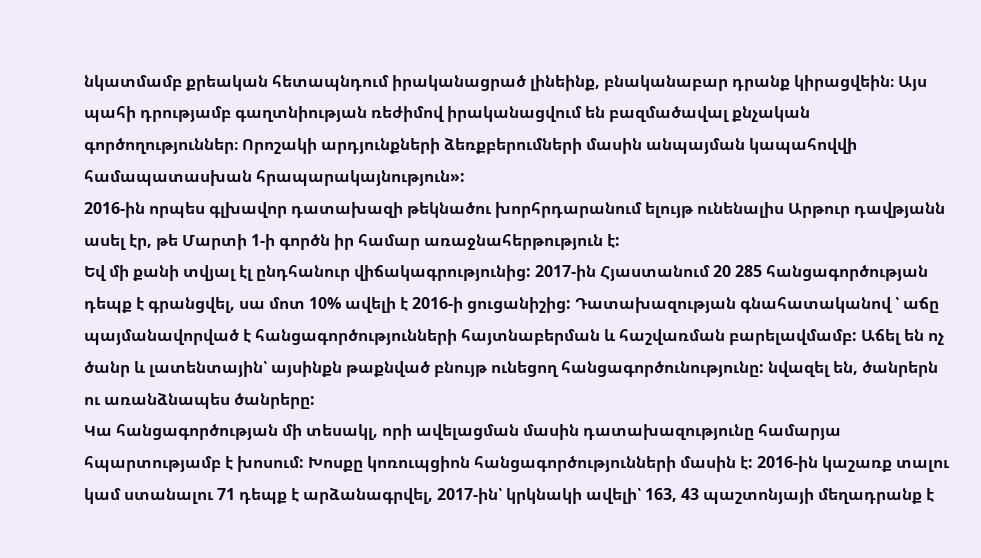նկատմամբ քրեական հետապնդում իրականացրած լինեինք, բնականաբար դրանք կիրացվեին։ Այս պահի դրությամբ գաղտնիության ռեժիմով իրականացվում են բազմածավալ քնչական գործողություններ։ Որոշակի արդյունքների ձեռքբերումների մասին անպայման կապահովվի համապատասխան հրապարակայնություն»:
2016-ին որպես գլխավոր դատախազի թեկնածու խորհրդարանում ելույթ ունենալիս Արթուր դավթյանն ասել էր, թե Մարտի 1-ի գործն իր համար առաջնահերթություն է:
Եվ մի քանի տվյալ էլ ընդհանուր վիճակագրությունից: 2017-ին Հյաստանում 20 285 հանցագործության դեպք է գրանցվել, սա մոտ 10% ավելի է 2016-ի ցուցանիշից: Դատախազության գնահատականով ՝ աճը պայմանավորված է հանցագործությունների հայտնաբերման և հաշվառման բարելավմամբ: Աճել են ոչ ծանր և լատենտային՝ այսինքն թաքնված բնույթ ունեցող հանցագործունությունը: նվազել են, ծանրերն ու առանձնապես ծանրերը:
Կա հանցագործության մի տեսակլ, որի ավելացման մասին դատախազությունը համարյա հպարտությամբ է խոսում: Խոսքը կոռուպցիոն հանցագործությունների մասին է: 2016-ին կաշառք տալու կամ ստանալու 71 դեպք է արձանագրվել, 2017-ին՝ կրկնակի ավելի՝ 163, 43 պաշտոնյայի մեղադրանք է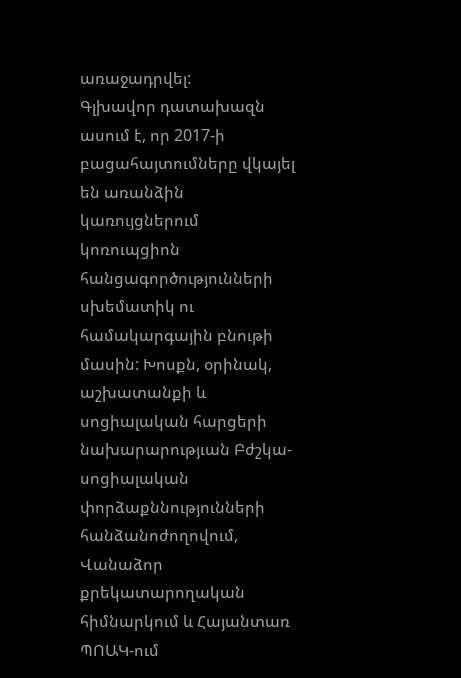առաջադրվել:
Գլխավոր դատախազն ասում է, որ 2017-ի բացահայտումները վկայել են առանձին կառույցներում կոռուպցիոն հանցագործությունների սխեմատիկ ու համակարգային բնութի մասին: Խոսքն, օրինակ, աշխատանքի և սոցիալական հարցերի նախարարությւան Բժշկա-սոցիալական փորձաքննությունների հանձանոժողովում, Վանաձոր քրեկատարողական հիմնարկում և Հայանտառ ՊՈԱԿ-ում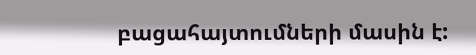բացահայտումների մասին է: